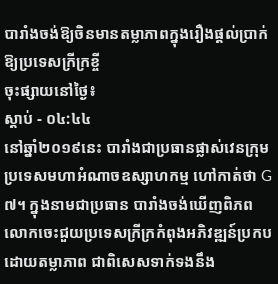បារាំងចង់ឱ្យចិនមានតម្លាភាពក្នុងរឿងផ្តល់ប្រាក់ឱ្យប្រទេសក្រីក្រខ្ចី
ចុះផ្សាយនៅថ្ងៃ៖
ស្តាប់ - ០៤:៤៤
នៅឆ្នាំ២០១៩នេះ បារាំងជាប្រធានផ្លាស់វេនក្រុមប្រទេសមហាអំណាចឧស្សាហកម្ម ហៅកាត់ថា G៧។ ក្នុងនាមជាប្រធាន បារាំងចង់ឃើញពិភពលោកចេះជួយប្រទេសក្រីក្រកំពុងអភិវឌ្ឍន៍ប្រកបដោយតម្លាភាព ជាពិសេសទាក់ទងនឹង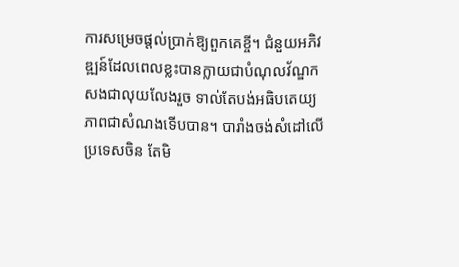ការសម្រេចផ្តល់ប្រាក់ឱ្យពួកគេខ្ចី។ ជំនួយអភិវឌ្ឍន៍ដែលពេលខ្លះបានក្លាយជាបំណុលវ័ណ្ឌក សងជាលុយលែងរួច ទាល់តែបង់អធិបតេយ្យភាពជាសំណងទើបបាន។ បារាំងចង់សំដៅលើប្រទេសចិន តែមិ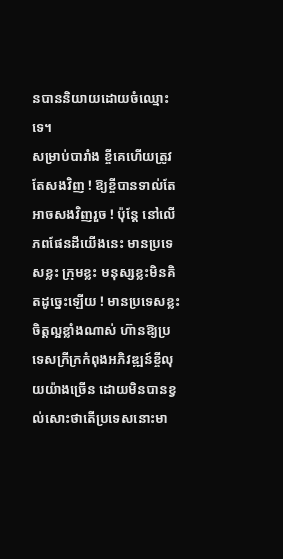នបាននិយាយដោយចំឈ្មោះទេ។
សម្រាប់បារាំង ខ្ចីគេហើយត្រូវតែសងវិញ ! ឱ្យខ្ចីបានទាល់តែអាចសងវិញរួច ! ប៉ុន្តែ នៅលើភពផែនដីយើងនេះ មានប្រទេសខ្លះ ក្រុមខ្លះ មនុស្សខ្លះមិនគិតដូច្នេះឡើយ ! មានប្រទេសខ្លះចិត្តល្អខ្លាំងណាស់ ហ៊ានឱ្យប្រទេសក្រីក្រកំពុងអភិវឌ្ឍន៍ខ្ចីលុយយ៉ាងច្រើន ដោយមិនបានខ្វល់សោះថាតើប្រទេសនោះមា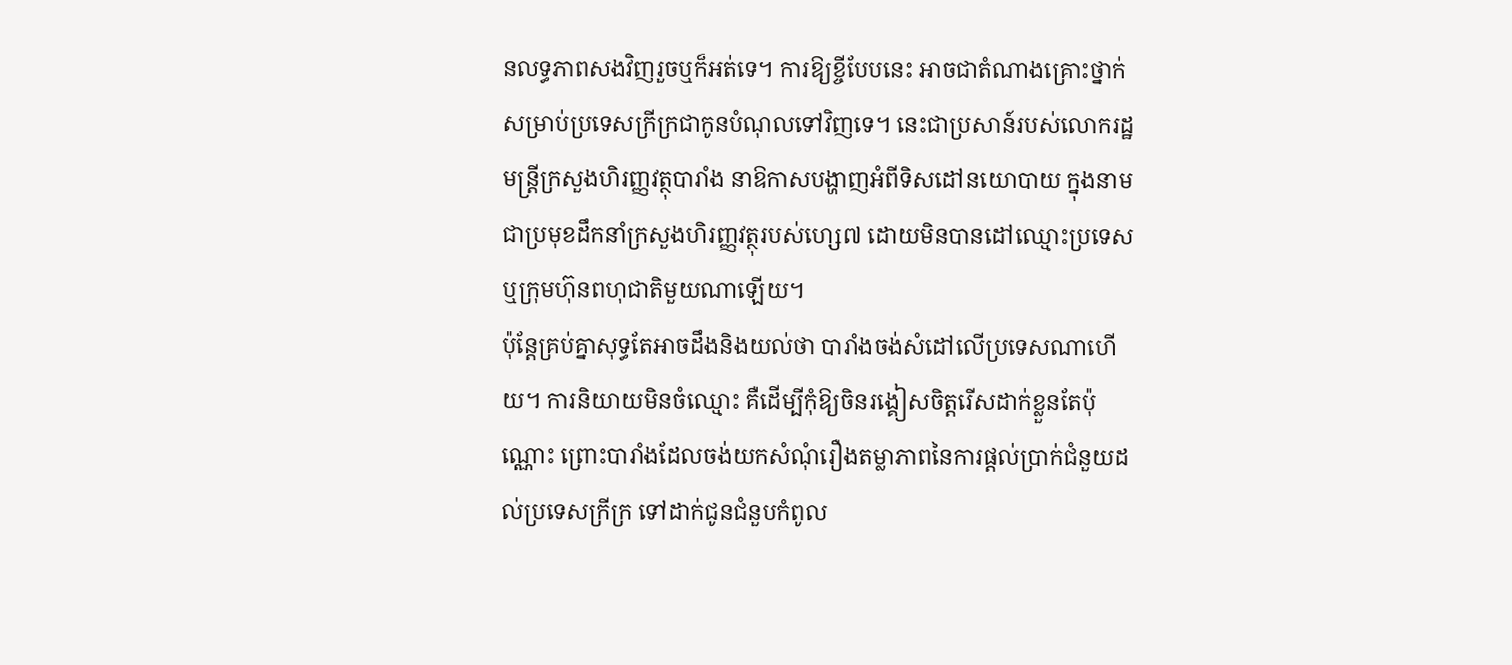នលទ្ធភាពសងវិញរួចឬក៏អត់ទេ។ ការឱ្យខ្ចីបែបនេះ អាចជាតំណាងគ្រោះថ្នាក់ សម្រាប់ប្រទេសក្រីក្រជាកូនបំណុលទៅវិញទេ។ នេះជាប្រសាន៍របស់លោករដ្ឋមន្ត្រីក្រសួងហិរញ្ញវត្ថុបារាំង នាឱកាសបង្ហាញអំពីទិសដៅនយោបាយ ក្នុងនាមជាប្រមុខដឹកនាំក្រសួងហិរញ្ញវត្ថុរបស់ហ្សេ៧ ដោយមិនបានដៅឈ្មោះប្រទេស ឬក្រុមហ៊ុនពហុជាតិមួយណាឡើយ។
ប៉ុន្តែគ្រប់គ្នាសុទ្ធតែអាចដឹងនិងយល់ថា បារាំងចង់សំដៅលើប្រទេសណាហើយ។ ការនិយាយមិនចំឈ្មោះ គឺដើម្បីកុំឱ្យចិនរង្គៀសចិត្តរើសដាក់ខ្លួនតែប៉ុណ្ណោះ ព្រោះបារាំងដែលចង់យកសំណុំរឿងតម្លាភាពនៃការផ្តល់ប្រាក់ជំនួយដល់ប្រទេសក្រីក្រ ទៅដាក់ជូនជំនួបកំពូល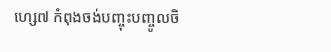ហ្សេ៧ កំពុងចង់បញ្ចុះបញ្ចូលចិ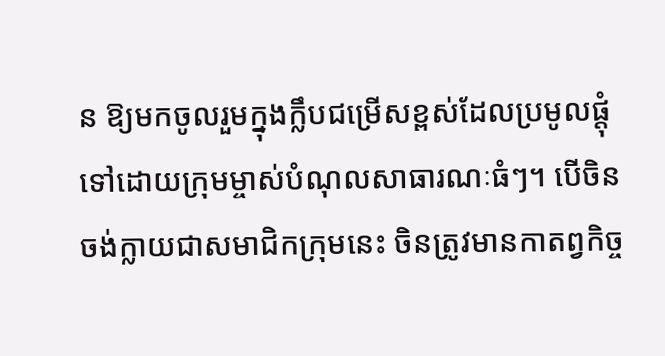ន ឱ្យមកចូលរួមក្នុងក្លឹបជម្រើសខ្ពស់ដែលប្រមូលផ្តុំទៅដោយក្រុមម្ចាស់បំណុលសាធារណៈធំៗ។ បើចិនចង់ក្លាយជាសមាជិកក្រុមនេះ ចិនត្រូវមានកាតព្វកិច្ច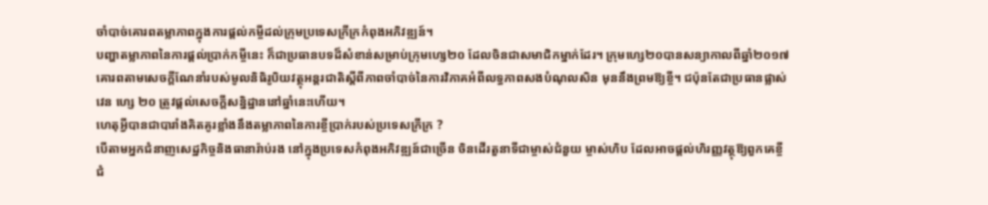ចាំបាច់គោរពតម្លាភាពក្នុងការផ្តល់កម្ចីដល់ក្រុមប្រទេសក្រីក្រកំពុងអភិវឌ្ឍន៍។
បញ្ហាតម្លាភាពនៃការផ្តល់ប្រាក់កម្ចីនេះ ក៏ជាប្រធានបទដ៏សំខាន់សម្រាប់ក្រុមហ្សេ២០ ដែលចិនជាសមាជិកម្នាក់ដែរ។ ក្រុមហ្សេ២០បានសន្យាកាលពីឆ្នាំ២០១៧ គោរពតាមសេចក្តីណែនាំរបស់មូលនិធិរូបិយវត្ថុអន្តរជាតិស្តីពីភាពចាំបាច់នៃការវិភាគអំពីលទ្ធភាពសងបំណុលសិន មុននឹងព្រមឱ្យខ្ចី។ ជប៉ុនតែជាប្រធានផ្លាស់វេន ហ្សេ ២០ ត្រូវផ្តល់សេចក្តីសន្និដ្ឋាននៅឆ្នាំនេះហើយ។
ហេតុអ្វីបានជាបារាំងគិតគូរខ្លាំងនឹងតម្លាភាពនៃការខ្ចីប្រាក់របស់ប្រទេសក្រីក្រ ?
បើតាមអ្នកជំនាញសេដ្ឋកិច្ចនិងធានារ៉ាប់រង នៅក្នុងប្រទេសកំពុងអភិវឌ្ឍន៍ជាច្រើន ចិនដើរតួនាទីជាម្ចាស់ជំនួយ ម្ចាស់ហិប ដែលអាចផ្តល់ហិរញ្ញវត្ថុឱ្យពួកគេខ្ចី ជំ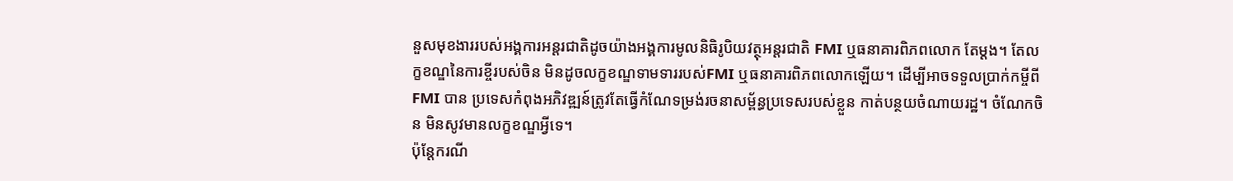នួសមុខងាររបស់អង្គការអន្តរជាតិដូចយ៉ាងអង្គការមូលនិធិរូបិយវត្ថុអន្តរជាតិ FMI ឬធនាគារពិភពលោក តែម្តង។ តែលក្ខខណ្ឌនៃការខ្ចីរបស់ចិន មិនដូចលក្ខខណ្ឌទាមទាររបស់FMI ឬធនាគារពិភពលោកឡើយ។ ដើម្បីអាចទទួលប្រាក់កម្ចីពីFMI បាន ប្រទេសកំពុងអភិវឌ្ឍន៍ត្រូវតែធ្វើកំណែទម្រង់រចនាសម្ព័ន្ធប្រទេសរបស់ខ្លួន កាត់បន្ថយចំណាយរដ្ឋ។ ចំណែកចិន មិនសូវមានលក្ខខណ្ឌអ្វីទេ។
ប៉ុន្តែករណី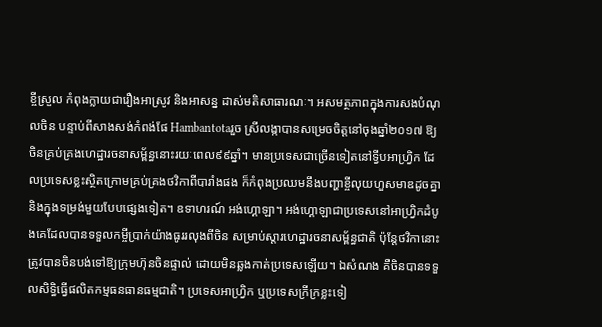ខ្ចីស្រួល កំពុងក្លាយជារឿងអាស្រូវ និងអាសន្ន ដាស់មតិសាធារណៈ។ អសមត្ថភាពក្នុងការសងបំណុលចិន បន្ទាប់ពីសាងសង់កំពង់ផែ Hambantotaរួច ស្រីលង្កាបានសម្រេចចិត្តនៅចុងឆ្នាំ២០១៧ ឱ្យចិនគ្រប់គ្រងហេដ្ឋារចនាសម្ព័ន្ធនោះរយៈពេល៩៩ឆ្នាំ។ មានប្រទេសជាច្រើនទៀតនៅទ្វីបអាហ្វ្រិក ដែលប្រទេសខ្លះស្ថិតក្រោមគ្រប់គ្រងថវិកាពីបារាំងផង ក៏កំពុងប្រឈមនឹងបញ្ហាខ្ចីលុយហួសមាឌដូចគ្នា និងក្នុងទម្រង់មួយបែបផ្សេងទៀត។ ឧទាហរណ៍ អង់ហ្គោឡា។ អង់ហ្គោឡាជាប្រទេសនៅអាហ្វ្រិកដំបូងគេដែលបានទទួលកម្ចីប្រាក់យ៉ាងធូររលុងពីចិន សម្រាប់ស្តារហេដ្ឋារចនាសម្ព័ន្ធជាតិ ប៉ុន្តែថវិកានោះត្រូវបានចិនបង់ទៅឱ្យក្រុមហ៊ុនចិនផ្ទាល់ ដោយមិនឆ្លងកាត់ប្រទេសឡើយ។ ឯសំណង គឺចិនបានទទួលសិទ្ធិធ្វើផលិតកម្មធនធានធម្មជាតិ។ ប្រទេសអាហ្វ្រិក ឬប្រទេសក្រីក្រខ្លះទៀ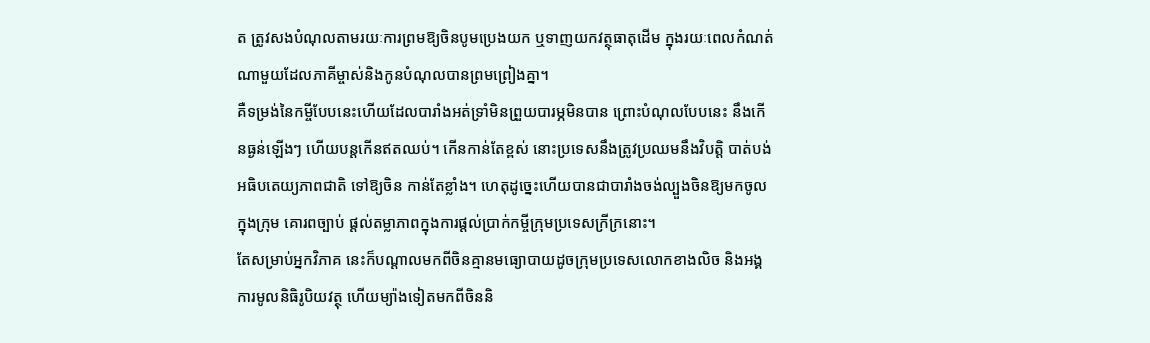ត ត្រូវសងបំណុលតាមរយៈការព្រមឱ្យចិនបូមប្រេងយក ឬទាញយកវត្ថុធាតុដើម ក្នុងរយៈពេលកំណត់ណាមួយដែលភាគីម្ចាស់និងកូនបំណុលបានព្រមព្រៀងគ្នា។
គឺទម្រង់នៃកម្ចីបែបនេះហើយដែលបារាំងអត់ទ្រាំមិនព្រួយបារម្ភមិនបាន ព្រោះបំណុលបែបនេះ នឹងកើនធ្ងន់ឡើងៗ ហើយបន្តកើនឥតឈប់។ កើនកាន់តែខ្ពស់ នោះប្រទេសនឹងត្រូវប្រឈមនឹងវិបត្តិ បាត់បង់អធិបតេយ្យភាពជាតិ ទៅឱ្យចិន កាន់តែខ្លាំង។ ហេតុដូច្នេះហើយបានជាបារាំងចង់ល្បួងចិនឱ្យមកចូលក្នុងក្រុម គោរពច្បាប់ ផ្តល់តម្លាភាពក្នុងការផ្តល់ប្រាក់កម្ចីក្រុមប្រទេសក្រីក្រនោះ។
តែសម្រាប់អ្នកវិភាគ នេះក៏បណ្តាលមកពីចិនគ្មានមធ្យោបាយដូចក្រុមប្រទេសលោកខាងលិច និងអង្គការមូលនិធិរូបិយវត្ថុ ហើយម្យ៉ាងទៀតមកពីចិននិ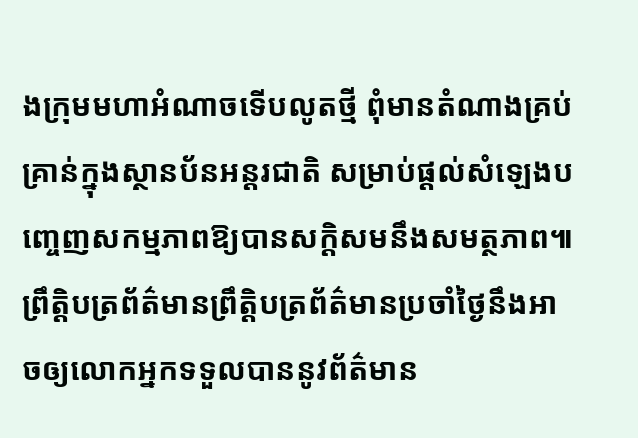ងក្រុមមហាអំណាចទើបលូតថ្មី ពុំមានតំណាងគ្រប់គ្រាន់ក្នុងស្ថានប័នអន្តរជាតិ សម្រាប់ផ្តល់សំឡេងបញ្ចេញសកម្មភាពឱ្យបានសក្តិសមនឹងសមត្ថភាព៕
ព្រឹត្តិបត្រព័ត៌មានព្រឹត្តិបត្រព័ត៌មានប្រចាំថ្ងៃនឹងអាចឲ្យលោកអ្នកទទួលបាននូវព័ត៌មាន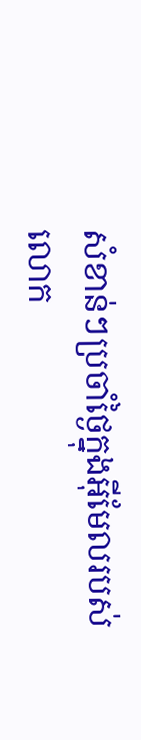សំខាន់ៗប្រចាំថ្ងៃក្នុងអ៊ីមែលរបស់លោក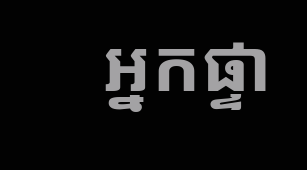អ្នកផ្ទា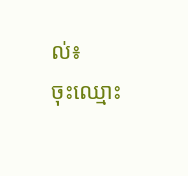ល់៖
ចុះឈ្មោះ